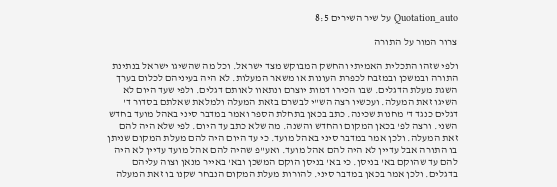Quotation_auto על שיר השירים 8:5

צרור המור על התורה

ולפי שזהו התכלית האמיתי והחשק המבוקש מצד ישראל. וכל מה שהשיגו ישראל בנתינת התורה ובמשכן ובמזבח לכפרת העונות או משאר המעלות. לא היה בעיניהם לכלום בערך השגת מעלת הדגלים. שבו הכירו דמות יוצרם ונתאוו לאותם דגלים. ולפי שעד היום לא השיגו זאת המעלה. ועכשיו רצה הש"י לבשרם בזאת המעלה ולמלאת שאלתם בסדור ד' דגלים כנגד ד' מחנות שכינה. כתב בכאן בתחלת הספר ואמר במדבר סיני באהל מועד בחדש השני. ורצה לפ' בכאן המקום והחדש והשנה. מה שלא כתב עד היום. לפי שלא היה להם זאת המעלה. ולכן אמר במדבר סיני באהל מועד. כי עד היום היה להם מעלת המקום שניתן בו התורה אבל עדיין לא היה להם אהל מועד. ואע"פ שהיה להם אהל מועד עדיין לא היה להם עד שהוקם בא' בניסן. כי בא' בניסן הוקם המשכן ובא' באייר מנאן וצוה עליהם בדגלים. ולכן אמר בכאן במדבר סיני. להורות מעלת המקום הנבחר שקנו בו זאת המעלה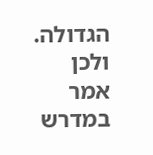הגדולה. ולכן אמר במדרש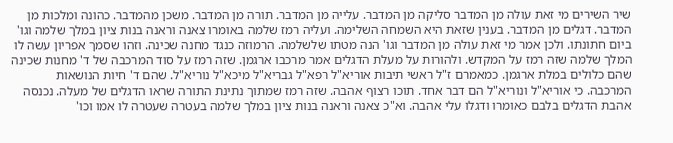שיר השירים מי זאת עולה מן המדבר סליקה מן המדבר. עלייה מן המדבר. תורה מן המדבר. משכן מהמדבר. כהונה ומלכות מן המדבר. דגלים מן המדבר. בענין שזאת היא השמחה השלימה. ועליה רמז שלמה באומרו צאנה וראנה בנות ציון במלך שלמה וגו' ביום חתונתו. ולכן אמר מי זאת עולה מן המדבר וגו' הנה מטתו שלשלמה. הרמוזה כנגד מחנה שכינה. וזהו שסמך אפריון עשה לו המלך שלמה שזה רמז על המקדש. ולהורות על מעלת הדגלים אמר מרכבו ארגמן. שזה רמז על סוד המרכבה של ד' מחנות שכינה שהם כלולים במלת ארגמן. כמאמרם ז"ל ראשי תיבות אוריא"ל רפא"ל גבריא"ל מיכא"ל נוריא"ל. שהם ד' חיות הנושאות המרכבה. כי אוריא"ל ונוריא"ל הם דבר אחד. תוכו רצוף אהבה. שזה רמז שמתוך נתינת התורה שראו הדגלים של מעלה. נכנסה אהבת הדגלים בלבם כאומרו ודגלו עלי אהבה. וא"כ צאנה וראנה בנות ציון במלך שלמה בעטרה שעטרה לו אמו וכו'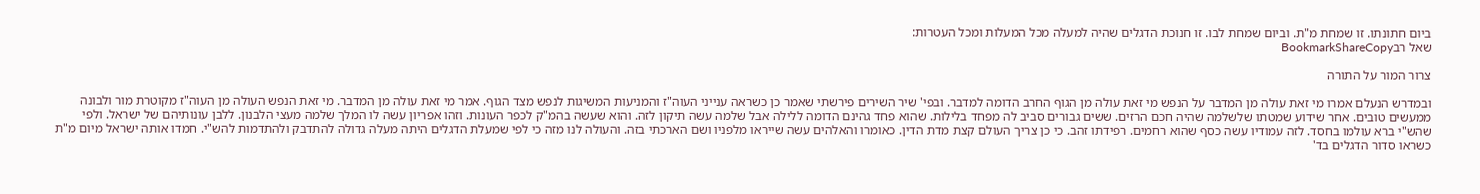ביום חתונתו. זו שמחת מ"ת. וביום שמחת לבו. זו חנוכת הדגלים שהיה למעלה מכל המעלות ומכל העטרות:
שאל רבBookmarkShareCopy

צרור המור על התורה

ובמדרש הנעלם אמרו מי זאת עולה מן המדבר על הנפש מי זאת עולה מן הגוף החרב הדומה למדבר. ובפי' שיר השירים פירשתי שאמר כן כשראה ענייני העוה"ז והמניעות המשיגות לנפש מצד הגוף. אמר מי זאת עולה מן המדבר. מי זאת הנפש העולה מן העוה"ז מקוטרת מור ולבונה ממעשים טובים. אחר שידוע שמטתו שלשלמה שהיה חכם הרזים. ששים גבורים סביב לה מפחד בלילות. שהוא פחד גהינם הדומה ללילה אבל שלמה עשה תיקון לזה. והוא שעשה בהמ"ק לכפר העונות. וזהו אפריון עשה לו המלך שלמה מעצי הלבנון. ללבן עונותיהם של ישראל. ולפי שהש"י ברא עולמו בחסד. לזה עמודיו עשה כסף שהוא רחמים. רפידתו זהב. כי כן צריך העולם קצת מדת הדין. כאומרו והאלהים עשה שייראו מלפניו ושם הארכתי בזה. והעולה לנו מזה כי לפי שמעלת הדגלים היתה מעלה גדולה להתדבק ולהתדמות להש"י. חמדו אותה ישראל מיום מ"ת כשראו סדור הדגלים בד'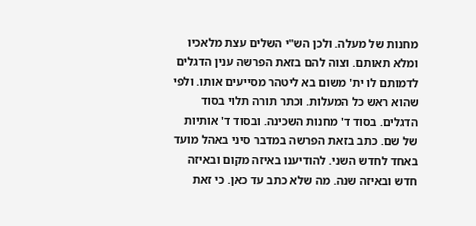מחנות של מעלה. ולכן הש"י השלים עצת מלאכיו ומלא תאותם. וצוה להם בזאת הפרשה ענין הדגלים לדמותם לו ית' משום בא ליטהר מסייעים אותו. ולפי שהוא ראש כל המעלות. וכתר תורה תלוי בסוד הדגלים. בסוד ד' מחנות השכינה. ובסוד ד' אותיות של שם. כתב בזאת הפרשה במדבר סיני באהל מועד באחד לחדש השני. להודיענו באיזה מקום ובאיזה חדש ובאיזה שנה. מה שלא כתב עד כאן. כי זאת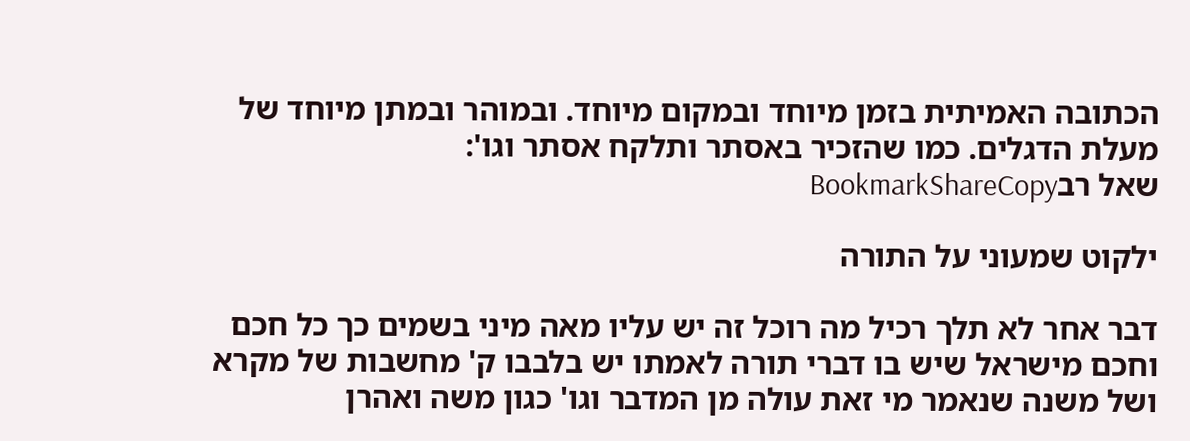הכתובה האמיתית בזמן מיוחד ובמקום מיוחד. ובמוהר ובמתן מיוחד של מעלת הדגלים. כמו שהזכיר באסתר ותלקח אסתר וגו':
שאל רבBookmarkShareCopy

ילקוט שמעוני על התורה

דבר אחר לא תלך רכיל מה רוכל זה יש עליו מאה מיני בשמים כך כל חכם וחכם מישראל שיש בו דברי תורה לאמתו יש בלבבו ק' מחשבות של מקרא ושל משנה שנאמר מי זאת עולה מן המדבר וגו' כגון משה ואהרן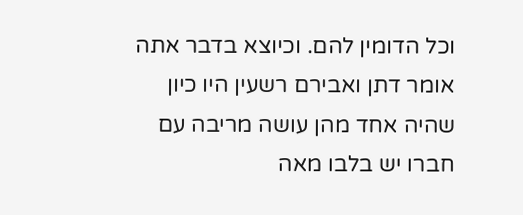וכל הדומין להם. וכיוצא בדבר אתה אומר דתן ואבירם רשעין היו כיון שהיה אחד מהן עושה מריבה עם חברו יש בלבו מאה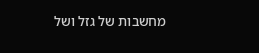מחשבות של גזל ושל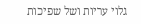גלוי עריות ושל שפיכות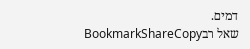דמים.
שאל רבBookmarkShareCopy